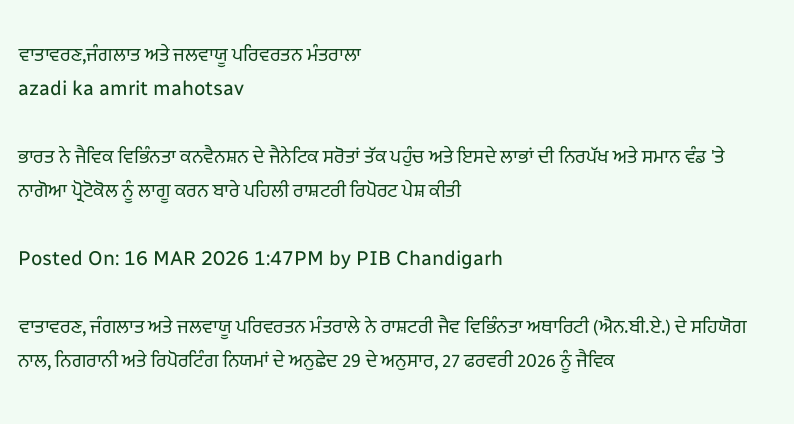ਵਾਤਾਵਰਣ,ਜੰਗਲਾਤ ਅਤੇ ਜਲਵਾਯੂ ਪਰਿਵਰਤਨ ਮੰਤਰਾਲਾ
azadi ka amrit mahotsav

ਭਾਰਤ ਨੇ ਜੈਵਿਕ ਵਿਭਿੰਨਤਾ ਕਨਵੈਨਸ਼ਨ ਦੇ ਜੈਨੇਟਿਕ ਸਰੋਤਾਂ ਤੱਕ ਪਹੁੰਚ ਅਤੇ ਇਸਦੇ ਲਾਭਾਂ ਦੀ ਨਿਰਪੱਖ ਅਤੇ ਸਮਾਨ ਵੰਡ 'ਤੇ ਨਾਗੋਆ ਪ੍ਰੋਟੋਕੋਲ ਨੂੰ ਲਾਗੂ ਕਰਨ ਬਾਰੇ ਪਹਿਲੀ ਰਾਸ਼ਟਰੀ ਰਿਪੋਰਟ ਪੇਸ਼ ਕੀਤੀ

Posted On: 16 MAR 2026 1:47PM by PIB Chandigarh

ਵਾਤਾਵਰਣ, ਜੰਗਲਾਤ ਅਤੇ ਜਲਵਾਯੂ ਪਰਿਵਰਤਨ ਮੰਤਰਾਲੇ ਨੇ ਰਾਸ਼ਟਰੀ ਜੈਵ ਵਿਭਿੰਨਤਾ ਅਥਾਰਿਟੀ (ਐਨ.ਬੀ.ਏ.) ਦੇ ਸਹਿਯੋਗ ਨਾਲ, ਨਿਗਰਾਨੀ ਅਤੇ ਰਿਪੋਰਟਿੰਗ ਨਿਯਮਾਂ ਦੇ ਅਨੁਛੇਦ 29 ਦੇ ਅਨੁਸਾਰ, 27 ਫਰਵਰੀ 2026 ਨੂੰ ਜੈਵਿਕ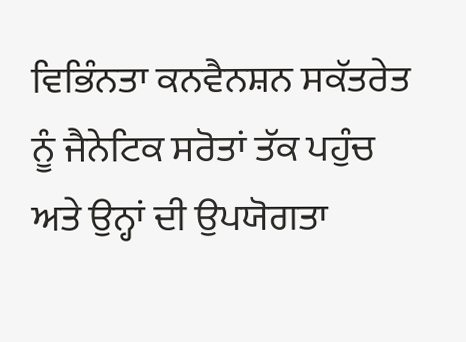ਵਿਭਿੰਨਤਾ ਕਨਵੈਨਸ਼ਨ ਸਕੱਤਰੇਤ ਨੂੰ ਜੈਨੇਟਿਕ ਸਰੋਤਾਂ ਤੱਕ ਪਹੁੰਚ ਅਤੇ ਉਨ੍ਹਾਂ ਦੀ ਉਪਯੋਗਤਾ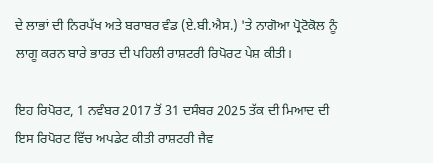ਦੇ ਲਾਭਾਂ ਦੀ ਨਿਰਪੱਖ ਅਤੇ ਬਰਾਬਰ ਵੰਡ (ਏ.ਬੀ.ਐਸ.) 'ਤੇ ਨਾਗੋਆ ਪ੍ਰੋਟੋਕੋਲ ਨੂੰ ਲਾਗੂ ਕਰਨ ਬਾਰੇ ਭਾਰਤ ਦੀ ਪਹਿਲੀ ਰਾਸ਼ਟਰੀ ਰਿਪੋਰਟ ਪੇਸ਼ ਕੀਤੀ।

ਇਹ ਰਿਪੋਰਟ, 1 ਨਵੰਬਰ 2017 ਤੋਂ 31 ਦਸੰਬਰ 2025 ਤੱਕ ਦੀ ਮਿਆਦ ਦੀ ਇਸ ਰਿਪੋਰਟ ਵਿੱਚ ਅਪਡੇਟ ਕੀਤੀ ਰਾਸ਼ਟਰੀ ਜੈਵ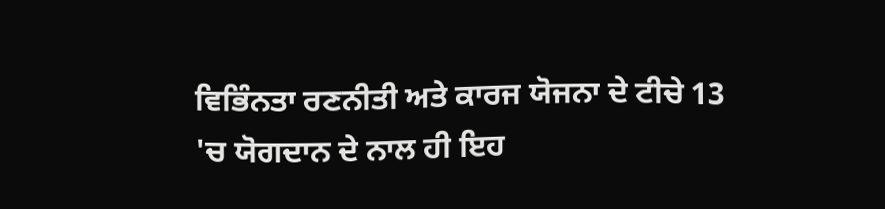ਵਿਭਿੰਨਤਾ ਰਣਨੀਤੀ ਅਤੇ ਕਾਰਜ ਯੋਜਨਾ ਦੇ ਟੀਚੇ 13 'ਚ ਯੋਗਦਾਨ ਦੇ ਨਾਲ ਹੀ ਇਹ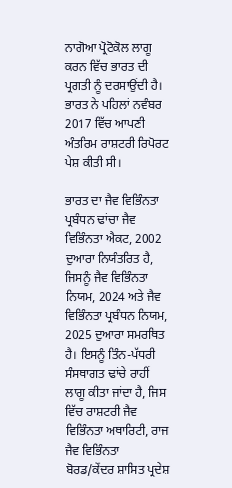ਨਾਗੋਆ ਪ੍ਰੋਟੋਕੋਲ ਲਾਗੂ ਕਰਨ ਵਿੱਚ ਭਾਰਤ ਦੀ ਪ੍ਰਗਤੀ ਨੂੰ ਦਰਸਾਉਂਦੀ ਹੈ। ਭਾਰਤ ਨੇ ਪਹਿਲਾਂ ਨਵੰਬਰ 2017 ਵਿੱਚ ਆਪਣੀ ਅੰਤਰਿਮ ਰਾਸ਼ਟਰੀ ਰਿਪੋਰਟ ਪੇਸ਼ ਕੀਤੀ ਸੀ।

ਭਾਰਤ ਦਾ ਜੈਵ ਵਿਭਿੰਨਤਾ ਪ੍ਰਬੰਧਨ ਢਾਂਚਾ ਜੈਵ ਵਿਭਿੰਨਤਾ ਐਕਟ, 2002 ਦੁਆਰਾ ਨਿਯੰਤਰਿਤ ਹੈ, ਜਿਸਨੂੰ ਜੈਵ ਵਿਭਿੰਨਤਾ ਨਿਯਮ, 2024 ਅਤੇ ਜੈਵ ਵਿਭਿੰਨਤਾ ਪ੍ਰਬੰਧਨ ਨਿਯਮ, 2025 ਦੁਆਰਾ ਸਮਰਥਿਤ ਹੈ। ਇਸਨੂੰ ਤਿੰਨ-ਪੱਧਰੀ ਸੰਸਥਾਗਤ ਢਾਂਚੇ ਰਾਹੀਂ ਲਾਗੂ ਕੀਤਾ ਜਾਂਦਾ ਹੈ, ਜਿਸ ਵਿੱਚ ਰਾਸ਼ਟਰੀ ਜੈਵ ਵਿਭਿੰਨਤਾ ਅਥਾਰਿਟੀ, ਰਾਜ ਜੈਵ ਵਿਭਿੰਨਤਾ ਬੋਰਡ/ਕੇਂਦਰ ਸ਼ਾਸਿਤ ਪ੍ਰਦੇਸ਼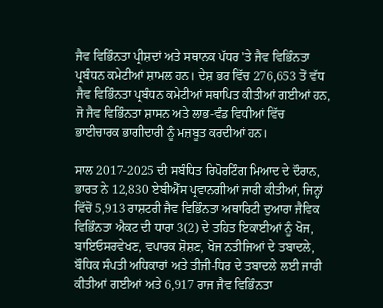ਜੈਵ ਵਿਭਿੰਨਤਾ ਪ੍ਰੀਸ਼ਦਾਂ ਅਤੇ ਸਥਾਨਕ ਪੱਧਰ 'ਤੇ ਜੈਵ ਵਿਭਿੰਨਤਾ ਪ੍ਰਬੰਧਨ ਕਮੇਟੀਆਂ ਸ਼ਾਮਲ ਹਨ। ਦੇਸ਼ ਭਰ ਵਿੱਚ 276,653 ਤੋਂ ਵੱਧ ਜੈਵ ਵਿਭਿੰਨਤਾ ਪ੍ਰਬੰਧਨ ਕਮੇਟੀਆਂ ਸਥਾਪਿਤ ਕੀਤੀਆਂ ਗਈਆਂ ਹਨ, ਜੋ ਜੈਵ ਵਿਭਿੰਨਤਾ ਸ਼ਾਸਨ ਅਤੇ ਲਾਭ-ਵੰਡ ਵਿਧੀਆਂ ਵਿੱਚ ਭਾਈਚਾਰਕ ਭਾਗੀਦਾਰੀ ਨੂੰ ਮਜ਼ਬੂਤ ਕਰਦੀਆਂ ਹਨ।

ਸਾਲ 2017-2025 ਦੀ ਸਬੰਧਿਤ ਰਿਪੋਰਟਿੰਗ ਮਿਆਦ ਦੇ ਦੌਰਾਨ, ਭਾਰਤ ਨੇ 12,830 ਏਬੀਐੱਸ ਪ੍ਰਵਾਨਗੀਆਂ ਜਾਰੀ ਕੀਤੀਆਂ, ਜਿਨ੍ਹਾਂ ਵਿੱਚੋਂ 5,913 ਰਾਸ਼ਟਰੀ ਜੈਵ ਵਿਭਿੰਨਤਾ ਅਥਾਰਿਟੀ ਦੁਆਰਾ ਜੈਵਿਕ ਵਿਭਿੰਨਤਾ ਐਕਟ ਦੀ ਧਾਰਾ 3(2) ਦੇ ਤਹਿਤ ਇਕਾਈਆਂ ਨੂੰ ਖੋਜ, ਬਾਇਓਸਰਵੇਖਣ, ਵਪਾਰਕ ਸ਼ੋਸ਼ਣ, ਖੋਜ ਨਤੀਜਿਆਂ ਦੇ ਤਬਾਦਲੇ, ਬੌਧਿਕ ਸੰਪਤੀ ਅਧਿਕਾਰਾਂ ਅਤੇ ਤੀਜੀ-ਧਿਰ ਦੇ ਤਬਾਦਲੇ ਲਈ ਜਾਰੀ ਕੀਤੀਆਂ ਗਈਆਂ ਅਤੇ 6,917 ਰਾਜ ਜੈਵ ਵਿਭਿੰਨਤਾ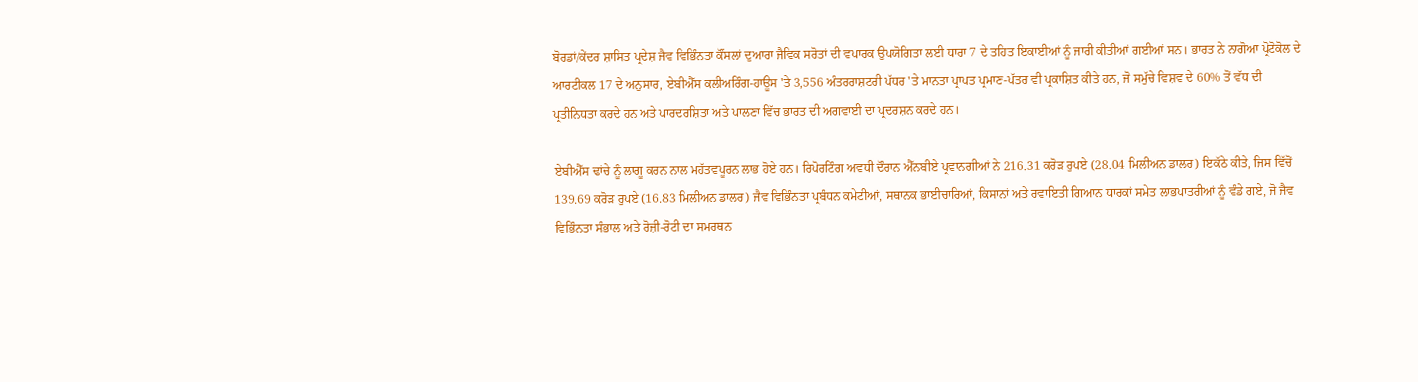ਬੋਰਡਾਂ/ਕੇਂਦਰ ਸ਼ਾਸਿਤ ਪ੍ਰਦੇਸ਼ ਜੈਵ ਵਿਭਿੰਨਤਾ ਕੌਂਸਲਾਂ ਦੁਆਰਾ ਜੈਵਿਕ ਸਰੋਤਾਂ ਦੀ ਵਪਾਰਕ ਉਪਯੋਗਿਤਾ ਲਈ ਧਾਰਾ 7 ਦੇ ਤਹਿਤ ਇਕਾਈਆਂ ਨੂੰ ਜਾਰੀ ਕੀਤੀਆਂ ਗਈਆਂ ਸਨ। ਭਾਰਤ ਨੇ ਨਾਗੋਆ ਪ੍ਰੋਟੋਕੋਲ ਦੇ ਆਰਟੀਕਲ 17 ਦੇ ਅਨੁਸਾਰ, ਏਬੀਐੱਸ ਕਲੀਅਰਿੰਗ-ਹਾਊਸ 'ਤੇ 3,556 ਅੰਤਰਰਾਸ਼ਟਰੀ ਪੱਧਰ 'ਤੇ ਮਾਨਤਾ ਪ੍ਰਾਪਤ ਪ੍ਰਮਾਣ-ਪੱਤਰ ਵੀ ਪ੍ਰਕਾਸ਼ਿਤ ਕੀਤੇ ਹਨ, ਜੋ ਸਮੁੱਚੇ ਵਿਸ਼ਵ ਦੇ 60% ਤੋਂ ਵੱਧ ਦੀ ਪ੍ਰਤੀਨਿਧਤਾ ਕਰਦੇ ਹਨ ਅਤੇ ਪਾਰਦਰਸ਼ਿਤਾ ਅਤੇ ਪਾਲਣਾ ਵਿੱਚ ਭਾਰਤ ਦੀ ਅਗਵਾਈ ਦਾ ਪ੍ਰਦਰਸ਼ਨ ਕਰਦੇ ਹਨ।

ਏਬੀਐੱਸ ਢਾਂਚੇ ਨੂੰ ਲਾਗੂ ਕਰਨ ਨਾਲ ਮਹੱਤਵਪੂਰਨ ਲਾਭ ਹੋਏ ਹਨ। ਰਿਪੋਰਟਿੰਗ ਅਵਧੀ ਦੌਰਾਨ ਐੱਨਬੀਏ ਪ੍ਰਵਾਨਗੀਆਂ ਨੇ 216.31 ਕਰੋੜ ਰੁਪਏ (28.04 ਮਿਲੀਅਨ ਡਾਲਰ) ਇਕੱਠੇ ਕੀਤੇ, ਜਿਸ ਵਿੱਚੋਂ 139.69 ਕਰੋੜ ਰੁਪਏ (16.83 ਮਿਲੀਅਨ ਡਾਲਰ) ਜੈਵ ਵਿਭਿੰਨਤਾ ਪ੍ਰਬੰਧਨ ਕਮੇਟੀਆਂ, ਸਥਾਨਕ ਭਾਈਚਾਰਿਆਂ, ਕਿਸਾਨਾਂ ਅਤੇ ਰਵਾਇਤੀ ਗਿਆਨ ਧਾਰਕਾਂ ਸਮੇਤ ਲਾਭਪਾਤਰੀਆਂ ਨੂੰ ਵੰਡੇ ਗਏ, ਜੋ ਜੈਵ ਵਿਭਿੰਨਤਾ ਸੰਭਾਲ ਅਤੇ ਰੋਜ਼ੀ-ਰੋਟੀ ਦਾ ਸਮਰਥਨ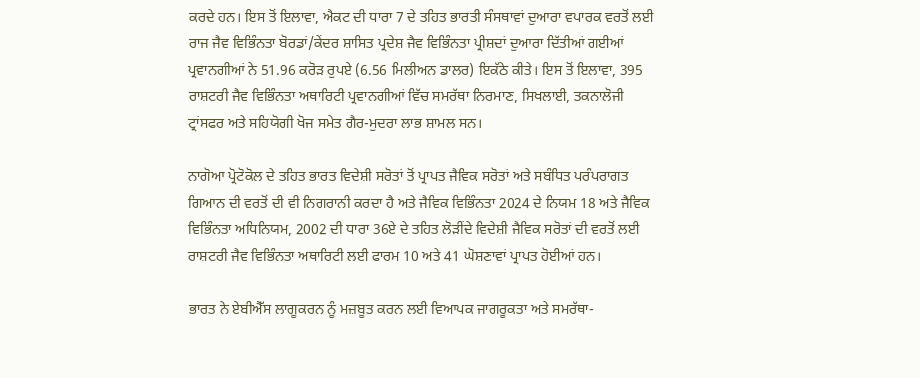ਕਰਦੇ ਹਨ। ਇਸ ਤੋਂ ਇਲਾਵਾ, ਐਕਟ ਦੀ ਧਾਰਾ 7 ਦੇ ਤਹਿਤ ਭਾਰਤੀ ਸੰਸਥਾਵਾਂ ਦੁਆਰਾ ਵਪਾਰਕ ਵਰਤੋਂ ਲਈ ਰਾਜ ਜੈਵ ਵਿਭਿੰਨਤਾ ਬੋਰਡਾਂ/ਕੇਂਦਰ ਸ਼ਾਸਿਤ ਪ੍ਰਦੇਸ਼ ਜੈਵ ਵਿਭਿੰਨਤਾ ਪ੍ਰੀਸ਼ਦਾਂ ਦੁਆਰਾ ਦਿੱਤੀਆਂ ਗਈਆਂ ਪ੍ਰਵਾਨਗੀਆਂ ਨੇ 51.96 ਕਰੋੜ ਰੁਪਏ (6.56 ਮਿਲੀਅਨ ਡਾਲਰ) ਇਕੱਠੇ ਕੀਤੇ। ਇਸ ਤੋਂ ਇਲਾਵਾ, 395 ਰਾਸ਼ਟਰੀ ਜੈਵ ਵਿਭਿੰਨਤਾ ਅਥਾਰਿਟੀ ਪ੍ਰਵਾਨਗੀਆਂ ਵਿੱਚ ਸਮਰੱਥਾ ਨਿਰਮਾਣ, ਸਿਖਲਾਈ, ਤਕਨਾਲੋਜੀ ਟ੍ਰਾਂਸਫਰ ਅਤੇ ਸਹਿਯੋਗੀ ਖੋਜ ਸਮੇਤ ਗੈਰ-ਮੁਦਰਾ ਲਾਭ ਸ਼ਾਮਲ ਸਨ।

ਨਾਗੋਆ ਪ੍ਰੋਟੋਕੋਲ ਦੇ ਤਹਿਤ ਭਾਰਤ ਵਿਦੇਸ਼ੀ ਸਰੋਤਾਂ ਤੋਂ ਪ੍ਰਾਪਤ ਜੈਵਿਕ ਸਰੋਤਾਂ ਅਤੇ ਸਬੰਧਿਤ ਪਰੰਪਰਾਗਤ ਗਿਆਨ ਦੀ ਵਰਤੋਂ ਦੀ ਵੀ ਨਿਗਰਾਨੀ ਕਰਦਾ ਹੈ ਅਤੇ ਜੈਵਿਕ ਵਿਭਿੰਨਤਾ 2024 ਦੇ ਨਿਯਮ 18 ਅਤੇ ਜੈਵਿਕ ਵਿਭਿੰਨਤਾ ਅਧਿਨਿਯਮ, 2002 ਦੀ ਧਾਰਾ 36ਏ ਦੇ ਤਹਿਤ ਲੋੜੀਂਦੇ ਵਿਦੇਸ਼ੀ ਜੈਵਿਕ ਸਰੋਤਾਂ ਦੀ ਵਰਤੋਂ ਲਈ ਰਾਸ਼ਟਰੀ ਜੈਵ ਵਿਭਿੰਨਤਾ ਅਥਾਰਿਟੀ ਲਈ ਫਾਰਮ 10 ਅਤੇ 41 ਘੋਸ਼ਣਾਵਾਂ ਪ੍ਰਾਪਤ ਹੋਈਆਂ ਹਨ।

ਭਾਰਤ ਨੇ ਏਬੀਐੱਸ ਲਾਗੂਕਰਨ ਨੂੰ ਮਜ਼ਬੂਤ ਕਰਨ ਲਈ ਵਿਆਪਕ ਜਾਗਰੂਕਤਾ ਅਤੇ ਸਮਰੱਥਾ-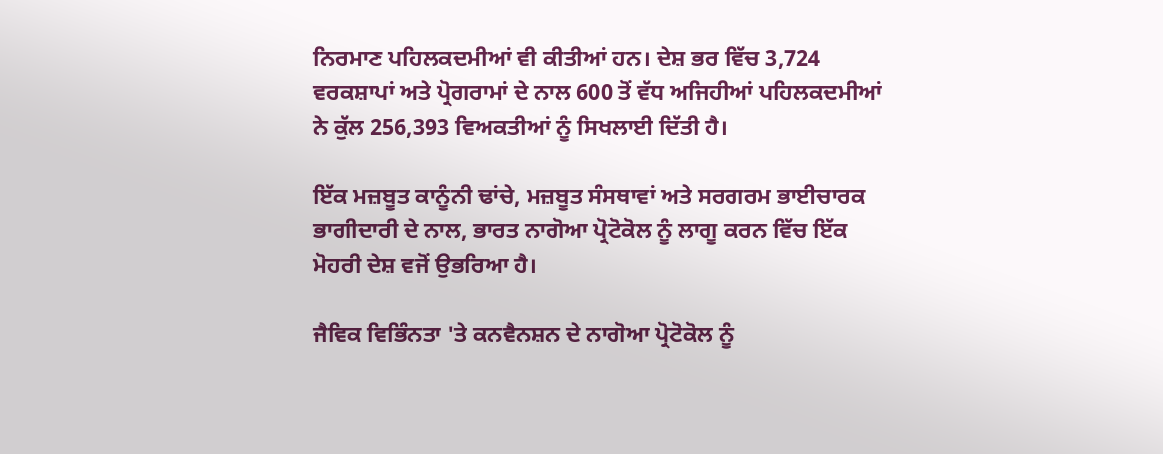ਨਿਰਮਾਣ ਪਹਿਲਕਦਮੀਆਂ ਵੀ ਕੀਤੀਆਂ ਹਨ। ਦੇਸ਼ ਭਰ ਵਿੱਚ 3,724 ਵਰਕਸ਼ਾਪਾਂ ਅਤੇ ਪ੍ਰੋਗਰਾਮਾਂ ਦੇ ਨਾਲ 600 ਤੋਂ ਵੱਧ ਅਜਿਹੀਆਂ ਪਹਿਲਕਦਮੀਆਂ ਨੇ ਕੁੱਲ 256,393 ਵਿਅਕਤੀਆਂ ਨੂੰ ਸਿਖਲਾਈ ਦਿੱਤੀ ਹੈ।

ਇੱਕ ਮਜ਼ਬੂਤ ਕਾਨੂੰਨੀ ਢਾਂਚੇ, ਮਜ਼ਬੂਤ ਸੰਸਥਾਵਾਂ ਅਤੇ ਸਰਗਰਮ ਭਾਈਚਾਰਕ ਭਾਗੀਦਾਰੀ ਦੇ ਨਾਲ, ਭਾਰਤ ਨਾਗੋਆ ਪ੍ਰੋਟੋਕੋਲ ਨੂੰ ਲਾਗੂ ਕਰਨ ਵਿੱਚ ਇੱਕ ਮੋਹਰੀ ਦੇਸ਼ ਵਜੋਂ ਉਭਰਿਆ ਹੈ।

ਜੈਵਿਕ ਵਿਭਿੰਨਤਾ 'ਤੇ ਕਨਵੈਨਸ਼ਨ ਦੇ ਨਾਗੋਆ ਪ੍ਰੋਟੋਕੋਲ ਨੂੰ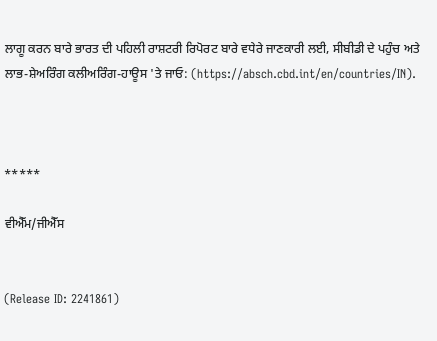ਲਾਗੂ ਕਰਨ ਬਾਰੇ ਭਾਰਤ ਦੀ ਪਹਿਲੀ ਰਾਸ਼ਟਰੀ ਰਿਪੋਰਟ ਬਾਰੇ ਵਧੇਰੇ ਜਾਣਕਾਰੀ ਲਈ, ਸੀਬੀਡੀ ਦੇ ਪਹੁੰਚ ਅਤੇ ਲਾਭ-ਸ਼ੇਅਰਿੰਗ ਕਲੀਅਰਿੰਗ-ਹਾਊਸ 'ਤੇ ਜਾਓ: (https://absch.cbd.int/en/countries/IN).



*****

ਵੀਐੱਮ/ਜੀਐੱਸ


(Release ID: 2241861)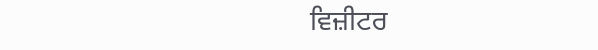ਵਿਜ਼ੀਟਰ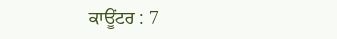ਕਾਊਂਟਰ : 7